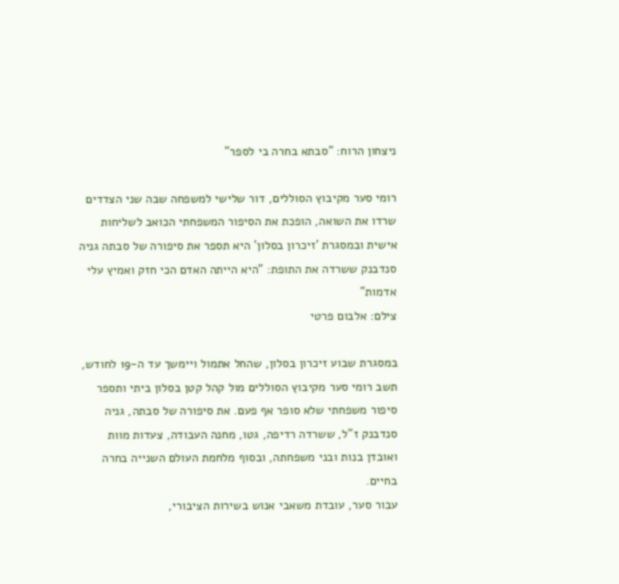ניצחון הרוח: "סבתא בחרה בי לספר"

רומי סער מקיבוץ הסוללים, דור שלישי למשפחה שבה שני הצדדים שרדו את השואה, הופכת את הסיפור המשפחתי הכואב לשליחות אישית ובמסגרת 'זיכרון בסלון' היא תספר את סיפורה של סבתה גניה סנדבנק ששרדה את התופת: "היא הייתה האדם הכי חזק ואמיץ עלי אדמות"
צילם: אלבום פרטי

במסגרת שבוע זיכרון בסלון, שהחל אתמול ויימשך עד ה-19 לחודש, תשב רומי סער מקיבוץ הסוללים מול קהל קטן בסלון ביתי ותספר סיפור משפחתי שלא סופר אף פעם. את סיפורה של סבתה, גניה סנדבנק ז"ל, ששרדה רדיפה, גטו, מחנה העבודה, צעדות מוות ואובדן בנות ובני משפחתה, ובסוף מלחמת העולם השנייה בחרה בחיים.
עבור סער, עובדת משאבי אנוש בשירות הציבורי,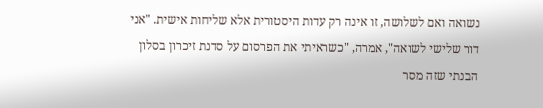נשואה ואם לשלושה, זו אינה רק עדות היסטורית אלא שליחות אישית. "אני דור שלישי לשואה", אמרה, "כשראיתי את הפרסום על סדנת זיכרון בסלון הבנתי שזה מסר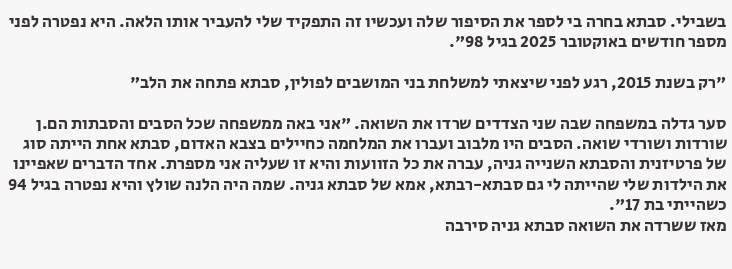בשבילי. סבתא בחרה בי לספר את הסיפור שלה ועכשיו זה התפקיד שלי להעביר אותו הלאה. היא נפטרה לפני מספר חודשים באוקטובר 2025 בגיל 98".

"רק בשנת 2015, רגע לפני שיצאתי למשלחת בני המושבים לפולין, סבתא פתחה את הלב"

סער גדלה במשפחה שבה שני הצדדים שרדו את השואה. "אני באה ממשפחה שכל הסבים והסבתות הם.ן שורדות ושורדי שואה. הסבים היו מלבוב ועברו את המלחמה כחיילים בצבא האדום, סבתא אחת הייתה סוג של פרטיזנית והסבתא השנייה גניה, עברה את כל הזוועות והיא זו שעליה אני מספרת. אחד הדברים שאפיינו את הילדות שלי שהייתה לי גם סבתא-רבתא, אמא של סבתא גניה. שמה היה הלנה שולץ והיא נפטרה בגיל 94 כשהייתי בת 17".
מאז ששרדה את השואה סבתא גניה סירבה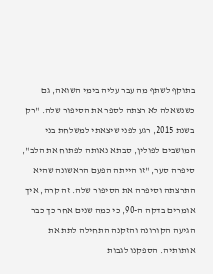בתוקף לשתף מה עבר עליה בימי השואה, גם כשנשאלה לא רצתה לספר את הסיפור שלה. "רק בשנת 2015, רגע לפני שיצאתי למשלחת בני המושבים לפולין, סבתא נאותה לפתוח את הלב", סיפרה סער, "זו הייתה הפעם הראשונה שהיא התרצתה וסיפרה את הסיפור שלה. זה קרה, איך אומרים בדקה ה-90, כי כמה שנים אחר כך כבר הגיעה הקורונה והזקנה התחילה לתת את אותותיה. הספקנו לגבות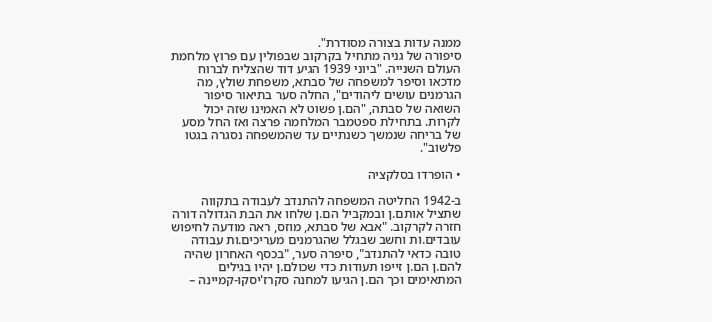ממנה עדות בצורה מסודרת".
סיפורה של גניה מתחיל בקרקוב שבפולין עם פרוץ מלחמת העולם השנייה. "ביוני 1939 הגיע דוד שהצליח לברוח מדכאו וסיפר למשפחה של סבתא, משפחת שולץ, מה הגרמנים עושים ליהודים", החלה סער בתיאור סיפור השואה של סבתה, "הם.ן פשוט לא האמינו שזה יכול לקרות. בתחילת ספטמבר המלחמה פרצה ואז החל מסע של בריחה שנמשך כשנתיים עד שהמשפחה נסגרה בגטו פלשוב".

• הופרדו בסלקציה

ב-1942 החליטה המשפחה להתנדב לעבודה בתקווה שתציל אותם.ן ובמקביל הם.ן שלחו את הבת הגדולה דורה חזרה לקרקוב. "אבא של סבתא, מוזס, ראה מודעה לחיפוש עובדים.ות וחשב שבגלל שהגרמנים מעריכים.ות עבודה טובה כדאי להתנדב", סיפרה סער, "בכסף האחרון שהיה להם.ן הם.ן זייפו תעודות כדי שכולם.ן יהיו בגילים המתאימים וכך הם.ן הגיעו למחנה סקרז'יסקו-קמיינה –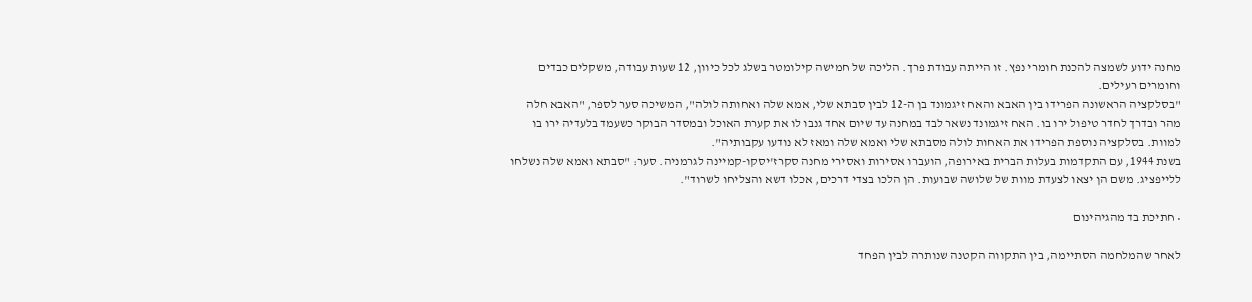מחנה ידוע לשמצה להכנת חומרי נפץ. זו הייתה עבודת פרך. הליכה של חמישה קילומטר בשלג לכל כיוון, 12 שעות עבודה, משקלים כבדים וחומרים רעילים.
"בסלקציה הראשונה הפרידו בין האבא והאח זיגמונד בן ה-12 לבין סבתא שלי, אמא שלה ואחותה לולה", המשיכה סער לספר, "האבא חלה מהר ובדרך לחדר טיפול ירו בו. האח זיגמונד נשאר לבד במחנה עד שיום אחד גנבו לו את קערת האוכל ובמסדר הבוקר כשעמד בלעדיה ירו בו למוות. בסלקציה נוספת הפרידו את האחות לולה מסבתא שלי ואמא שלה ומאז לא נודעו עקבותיה".
בשנת 1944, עם התקדמות בעלות הברית באירופה, הועברו אסירות ואסירי מחנה סקרז'יסקו-קמיינה לגרמניה. סער: "סבתא ואמא שלה נשלחו ללייפציג. משם הן יצאו לצעדת מוות של שלושה שבועות. הן הלכו בצדי דרכים, אכלו דשא והצליחו לשרוד".

• חתיכת בד מהגיהינום

לאחר שהמלחמה הסתיימה, בין התקווה הקטנה שנותרה לבין הפחד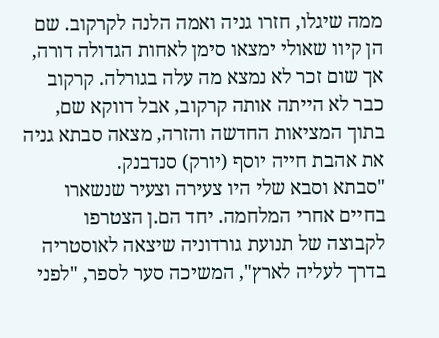ממה שיגלו, חזרו גניה ואמה הלנה לקרקוב. שם הן קיוו שאולי ימצאו סימן לאחות הגדולה דורה, אך שום זכר לא נמצא מה עלה בגורלה. קרקוב כבר לא הייתה אותה קרקוב, אבל דווקא שם, בתוך המציאות החדשה והזרה, מצאה סבתא גניה את אהבת חייה יוסף (יורק) סנדבנק.
"סבתא וסבא שלי היו צעירה וצעיר שנשארו בחיים אחרי המלחמה. יחד הם.ן הצטרפו לקבוצה של תנועת גורדוניה שיצאה לאוסטריה בדרך לעליה לארץ", המשיכה סער לספר, "לפני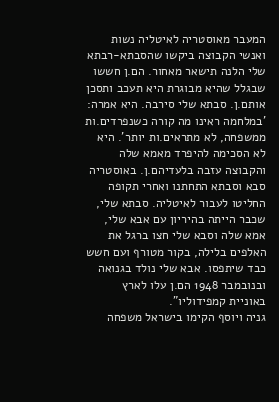המעבר מאוסטריה לאיטליה נשות ואנשי הקבוצה ביקשו שהסבתא-רבתא שלי הלנה תישאר מאחור. הם.ן חששו שבגלל שהיא מבוגרת היא תעכב ותסכן אותם.ן. סבתא שלי סירבה. היא אמרה: 'במלחמה ראינו מה קורה כשנפרדים.ות ממשפחה, לא מתראים.ות יותר'. היא לא הסכימה להיפרד מאמא שלה והקבוצה עזבה בלעדיהם.ן. באוסטריה סבא וסבתא התחתנו ואחרי תקופה החליטו לעבור לאיטליה. סבתא שלי, שכבר הייתה בהיריון עם אבא שלי, אמא שלה וסבא שלי חצו ברגל את האלפים בלילה, בקור מטורף ועם חשש כבד שיתפסו. אבא שלי נולד בגנואה ובנובמבר 1948 הם.ן עלו לארץ באוניית קמפידוליו".
גניה ויוסף הקימו בישראל משפחה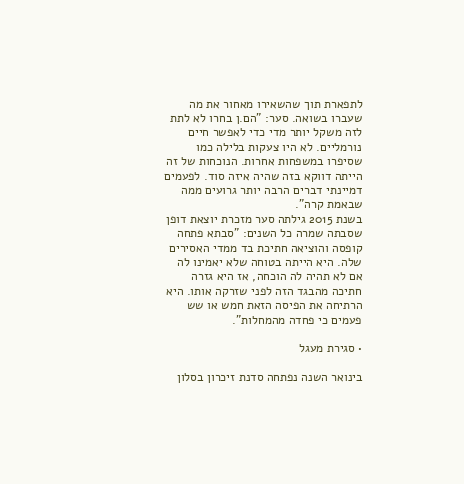לתפארת תוך שהשאירו מאחור את מה שעברו בשואה. סער: "הם.ן בחרו לא לתת לזה משקל יותר מדי כדי לאפשר חיים נורמליים. לא היו צעקות בלילה כמו שסיפרו במשפחות אחרות. הנוכחות של זה הייתה דווקא בזה שהיה איזה סוד. לפעמים דמיינתי דברים הרבה יותר גרועים ממה שבאמת קרה".
בשנת 2015 גילתה סער מזכרת יוצאת דופן שסבתה שמרה כל השנים: "סבתא פתחה קופסה והוציאה חתיכת בד ממדי האסירים שלה. היא הייתה בטוחה שלא יאמינו לה אם לא תהיה לה הוכחה, אז היא גזרה חתיכה מהבגד הזה לפני שזרקה אותו. היא הרתיחה את הפיסה הזאת חמש או שש פעמים כי פחדה מהמחלות".

• סגירת מעגל

בינואר השנה נפתחה סדנת זיכרון בסלון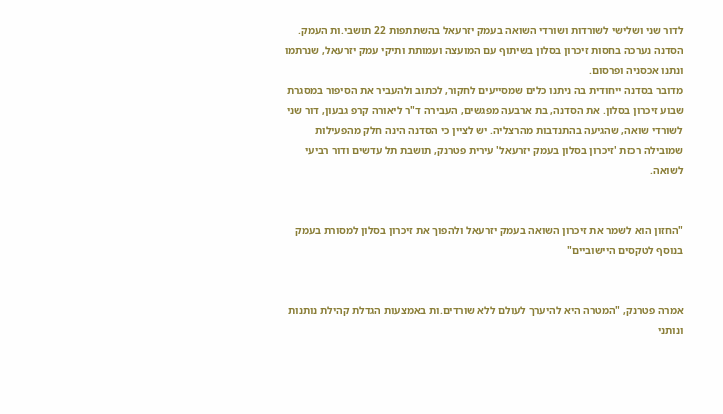לדור שני ושלישי לשורדות ושורדי השואה בעמק יזרעאל בהשתתפות 22 תושבי.ות העמק. הסדנה נערכה בחסות זיכרון בסלון בשיתוף עם המועצה ועמותת ותיקי עמק יזרעאל, שנרתמו ונתנו אכסניה ופרסום.
מדובר בסדנה ייחודית בה ניתנו כלים שמסייעים לחקור, לכתוב ולהעביר את הסיפור במסגרת שבוע זיכרון בסלון. את הסדנה, בת ארבעה מפגשים, העבירה ד"ר ליאורה קרפ גבעון, דור שני לשורדי שואה, שהגיעה בהתנדבות מהרצליה. יש לציין כי הסדנה הינה חלק מהפעילות שמובילה רכזת 'זיכרון בסלון בעמק יזרעאל' עירית פטרנק, תושבת תל עדשים ודור רביעי לשואה.


"החזון הוא לשמר את זיכרון השואה בעמק יזרעאל ולהפוך את זיכרון בסלון למסורת בעמק בנוסף לטקסים היישוביים"


אמרה פטרנק, "המטרה היא להיערך לעולם ללא שורדים.ות באמצעות הגדלת קהילת נותנות ונותני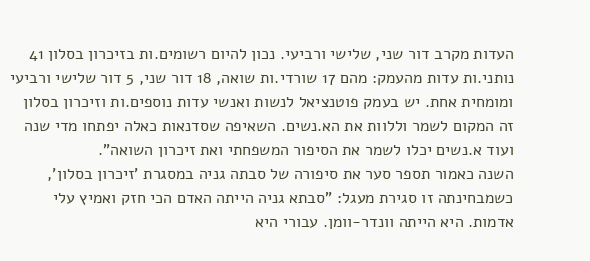העדות מקרב דור שני, שלישי ורביעי. נכון להיום רשומים.ות בזיכרון בסלון 41 נותני.ות עדות מהעמק: מהם 17 שורדי.ות שואה, 18 דור שני, 5 דור שלישי ורביעי ומומחית אחת. יש בעמק פוטנציאל לנשות ואנשי עדות נוספים.ות וזיכרון בסלון זה המקום לשמר וללוות את הא.נשים. השאיפה שסדנאות כאלה יפתחו מדי שנה ועוד א.נשים יכלו לשמר את הסיפור המשפחתי ואת זיכרון השואה".
השנה כאמור תספר סער את סיפורה של סבתה גניה במסגרת 'זיכרון בסלון', כשמבחינתה זו סגירת מעגל: "סבתא גניה הייתה האדם הכי חזק ואמיץ עלי אדמות. היא הייתה וונדר-וומן. עבורי היא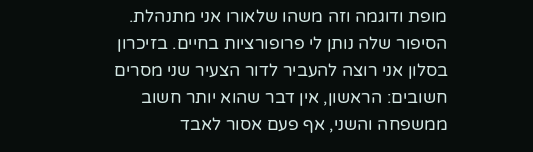מופת ודוגמה וזה משהו שלאורו אני מתנהלת. הסיפור שלה נותן לי פרופורציות בחיים. בזיכרון בסלון אני רוצה להעביר לדור הצעיר שני מסרים חשובים: הראשון, אין דבר שהוא יותר חשוב ממשפחה והשני, אף פעם אסור לאבד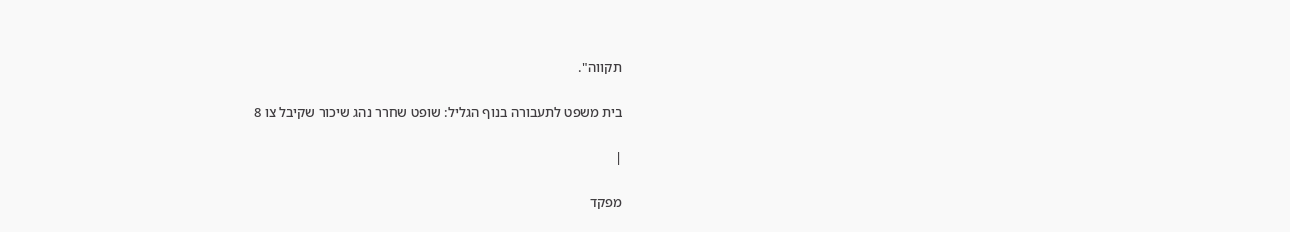תקווה".

בית משפט לתעבורה בנוף הגליל: שופט שחרר נהג שיכור שקיבל צו 8

|

מפקד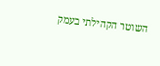השוטר הקהילתי בעמק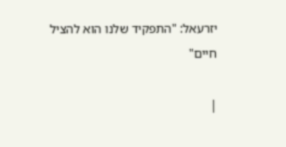יזרעאל: "התפקיד שלנו הוא להציל חיים"

|